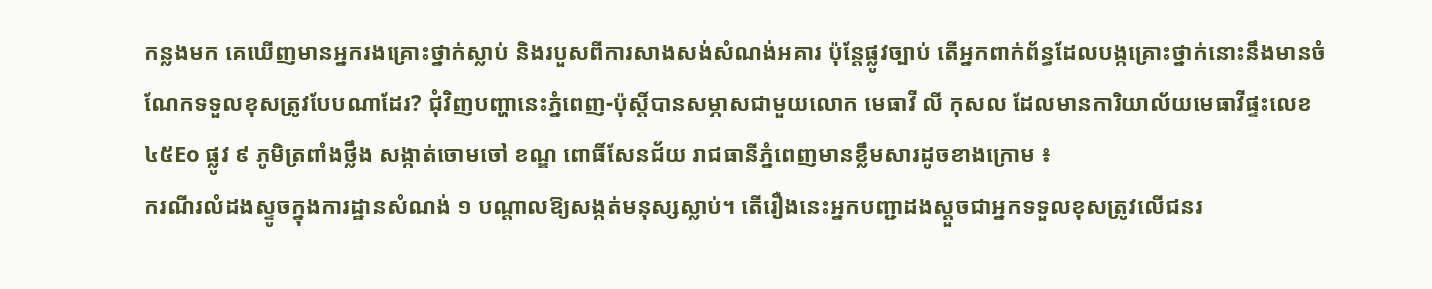កន្លងមក គេឃើញមានអ្នករងគ្រោះថ្នាក់ស្លាប់ និងរបួសពីការសាងសង់សំណង់អគារ ប៉ុន្តែផ្លូវច្បាប់ តើអ្នកពាក់ព័ន្ធដែលបង្កគ្រោះថ្នាក់នោះនឹងមានចំណែកទទួលខុសត្រូវបែបណាដែរ? ជុំវិញបញ្ហានេះភ្នំពេញ-ប៉ុស្តិ៍បានសម្ភាសជាមួយលោក មេធាវី លី កុសល ដែលមានការិយាល័យមេធាវីផ្ទះលេខ ៤៥Eo ផ្លូវ ៩ ភូមិត្រពាំងថ្លឹង សង្កាត់ចោមចៅ ខណ្ឌ ពោធិ៍សែនជ័យ រាជធានីភ្នំពេញមានខ្លឹមសារដូចខាងក្រោម ៖
ករណីរលំដងស្ទូចក្នុងការដ្ឋានសំណង់ ១ បណ្តាលឱ្យសង្កត់មនុស្សស្លាប់។ តើរឿងនេះអ្នកបញ្ជាដងស្តួចជាអ្នកទទួលខុសត្រូវលើជនរ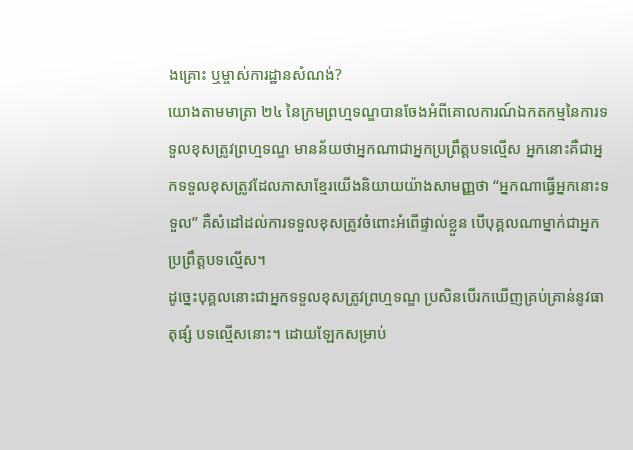ងគ្រោះ ឬម្ចាស់ការដ្ឋានសំណង់?
យោងតាមមាត្រា ២៤ នៃក្រមព្រហ្មទណ្ឌបានចែងអំពីគោលការណ៍ឯកតកម្មនៃការទទួលខុសត្រូវព្រហ្មទណ្ឌ មានន័យថាអ្នកណាជាអ្នកប្រព្រឹត្តបទល្មើស អ្នកនោះគឺជាអ្នកទទួលខុសត្រូវដែលភាសាខ្មែរយើងនិយាយយ៉ាងសាមញ្ញថា “អ្នកណាធ្វើអ្នកនោះទទួល” គឺសំដៅដល់ការទទួលខុសត្រូវចំពោះអំពើផ្ទាល់ខ្លួន បើបុគ្គលណាម្នាក់ជាអ្នកប្រព្រឹត្តបទល្មើស។
ដូច្នេះបុគ្គលនោះជាអ្នកទទួលខុសត្រូវព្រហ្មទណ្ឌ ប្រសិនបើរកឃើញគ្រប់គ្រាន់នូវធាតុផ្សំ បទល្មើសនោះ។ ដោយឡែកសម្រាប់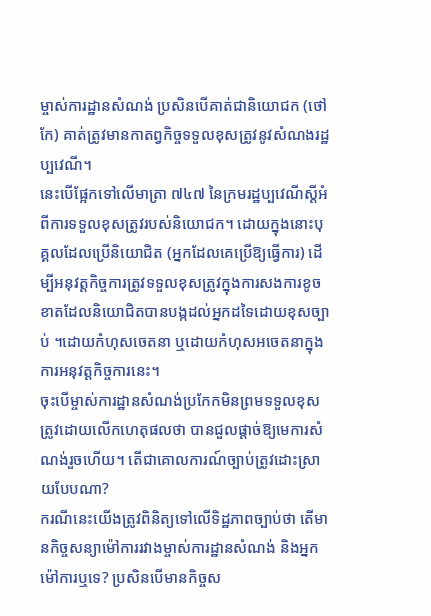ម្ចាស់ការដ្ឋានសំណង់ ប្រសិនបើគាត់ជានិយោជក (ថៅកែ) គាត់ត្រូវមានកាតព្វកិច្ចទទួលខុសត្រូវនូវសំណងរដ្ឋប្បវេណី។
នេះបើផ្អែកទៅលើមាត្រា ៧៤៧ នៃក្រមរដ្ឋប្បវេណីស្តីអំពីការទទួលខុសត្រូវរបស់និយោជក។ ដោយក្នុងនោះបុគ្គលដែលប្រើនិយោជិត (អ្នកដែលគេប្រើឱ្យធ្វើការ) ដើម្បីអនុវត្តកិច្ចការត្រូវទទួលខុសត្រូវក្នុងការសងការខូចខាតដែលនិយោជិតបានបង្កដល់អ្នកដទៃដោយខុសច្បាប់ ។ដោយកំហុសចេតនា ឬដោយកំហុសអចេតនាក្នុងការអនុវត្តកិច្ចការនេះ។
ចុះបើម្ចាស់ការដ្ឋានសំណង់ប្រកែកមិនព្រមទទួលខុសត្រូវដោយលើកហេតុផលថា បានជួលផ្តាច់ឱ្យមេការសំណង់រួចហើយ។ តើជាគោលការណ៍ច្បាប់ត្រូវដោះស្រាយបែបណា?
ករណីនេះយើងត្រូវពិនិត្យទៅលើទិដ្ឋភាពច្បាប់ថា តើមានកិច្ចសន្យាម៉ៅការរវាងម្ចាស់ការដ្ឋានសំណង់ និងអ្នកម៉ៅការឬទេ? ប្រសិនបើមានកិច្ចស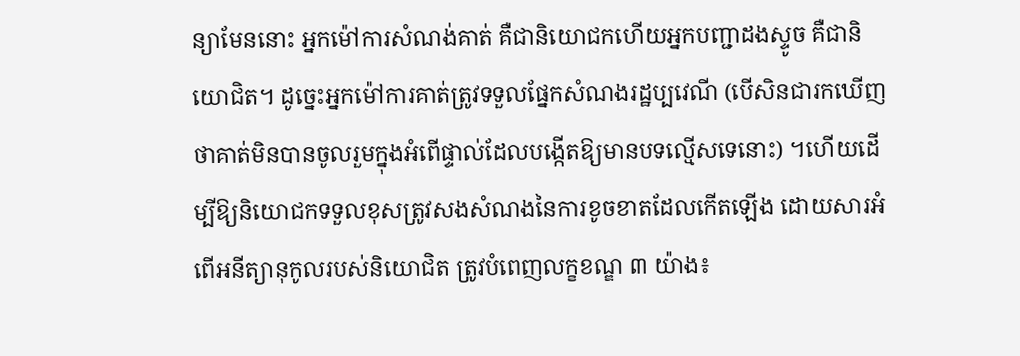ន្យាមែននោះ អ្នកម៉ៅការសំណង់គាត់ គឺជានិយោជកហើយអ្នកបញ្ជាដងស្ទូច គឺជានិយោជិត។ ដូច្នេះអ្នកម៉ៅការគាត់ត្រូវទទួលផ្នែកសំណងរដ្ឋប្បវេណី (បើសិនជារកឃើញថាគាត់មិនបានចូលរួមក្នុងអំពើផ្ទាល់ដែលបង្កើតឱ្យមានបទល្មើសទេនោះ) ។ហើយដើម្បីឱ្យនិយោជកទទួលខុសត្រូវសងសំណងនៃការខូចខាតដែលកើតឡើង ដោយសារអំពើអនីត្យានុកូលរបស់និយោជិត ត្រូវបំពេញលក្ខខណ្ឌ ៣ យ៉ាង៖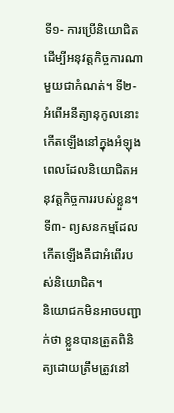ទី១- ការប្រើនិយោជិតដើម្បីអនុវត្តកិច្ចការណាមួយជាកំណត់។ ទី២- អំពើអនីត្យានុកូលនោះកើតឡើងនៅក្នុងអំឡុងពេលដែលនិយោជិតអនុវត្តកិច្ចការរបស់ខ្លួន។ ទី៣- ព្យសនកម្មដែលកើតឡើងគឺជាអំពើរបស់និយោជិត។
និយោជកមិនអាចបញ្ជាក់ថា ខ្លួនបានត្រួតពិនិត្យដោយត្រឹមត្រូវនៅ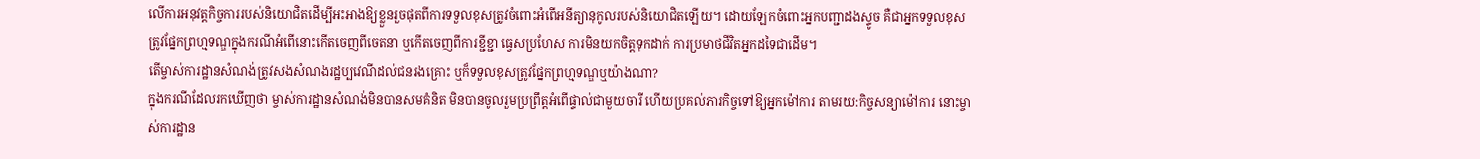លើការអនុវត្តកិច្ចការរបស់និយោជិតដើម្បីអះអាងឱ្យខ្លួនរួចផុតពីការទទួលខុសត្រូវចំពោះអំពើអនីត្យានុកូលរបស់និយោជិតឡើយ។ ដោយឡែកចំពោះអ្នកបញ្ជាដងស្ទូច គឺជាអ្នកទទួលខុសត្រូវផ្នែកព្រហ្មទណ្ឌក្នុងករណីអំពើនោះកើតចេញពីចេតនា ឬកើតចេញពីការខ្ជីខ្ជា ធ្វេសប្រហែស ការមិនយកចិត្តទុកដាក់ ការប្រមាថជីវិតអ្នកដទៃជាដើម។
តើម្ចាស់ការដ្ឋានសំណង់ត្រូវសងសំណងរដ្ឋប្បវេណីដល់ជនរងគ្រោះ ឬក៏ទទួលខុសត្រូវផ្នែកព្រហ្មទណ្ឌឬយ៉ាងណា?
ក្នុងករណីដែលរកឃើញថា ម្ចាស់ការដ្ឋានសំណង់មិនបានសមគំនិត មិនបានចូលរួមប្រព្រឹត្តអំពើផ្ទាល់ជាមួយចារី ហើយប្រគល់ភារកិច្ចទៅឱ្យអ្នកម៉ៅការ តាមរយ:កិច្ចសន្យាម៉ៅការ នោះម្ចាស់ការដ្ឋាន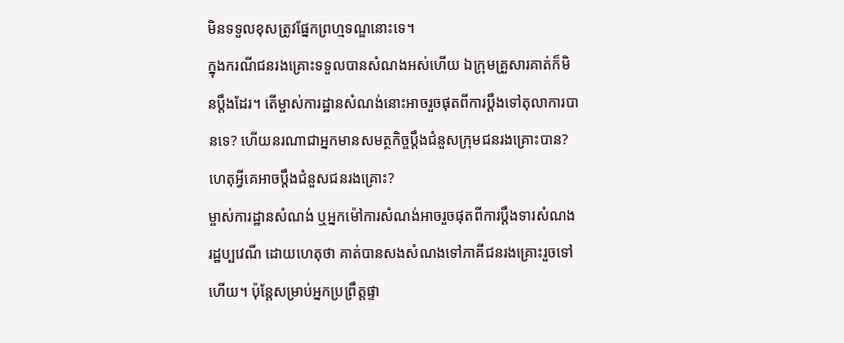មិនទទួលខុសត្រូវផ្នែកព្រហ្មទណ្ឌនោះទេ។
ក្នុងករណីជនរងគ្រោះទទួលបានសំណងអស់ហើយ ឯក្រុមគ្រួសារគាត់ក៏មិនប្តឹងដែរ។ តើម្ចាស់ការដ្ឋានសំណង់នោះអាចរួចផុតពីការប្តឹងទៅតុលាការបានទេ? ហើយនរណាជាអ្នកមានសមត្ថកិច្ចប្តឹងជំនួសក្រុមជនរងគ្រោះបាន? ហេតុអ្វីគេអាចប្តឹងជំនួសជនរងគ្រោះ?
ម្ចាស់ការដ្ឋានសំណង់ ឬអ្នកម៉ៅការសំណង់អាចរួចផុតពីការប្តឹងទារសំណងរដ្ឋប្បវេណី ដោយហេតុថា គាត់បានសងសំណងទៅភាគីជនរងគ្រោះរួចទៅហើយ។ ប៉ុន្តែសម្រាប់អ្នកប្រព្រឹត្តផ្ទា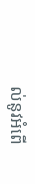ល់នូវអំពើ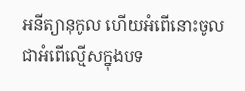អនីត្យានុកូល ហើយអំពើនោះចូលជាអំពើល្មើសក្នុងបទ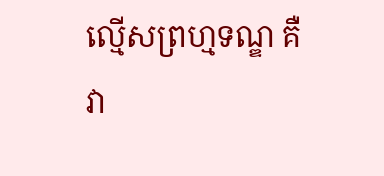ល្មើសព្រហ្មទណ្ឌ គឺវា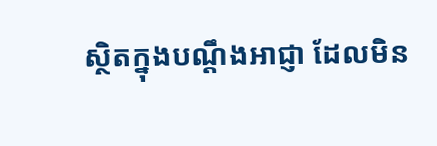ស្ថិតក្នុងបណ្តឹងអាជ្ញា ដែលមិន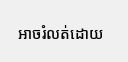អាចរំលត់ដោយ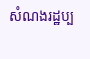សំណងរដ្ឋប្ប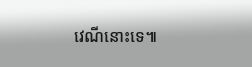វេណីនោះទេ៕